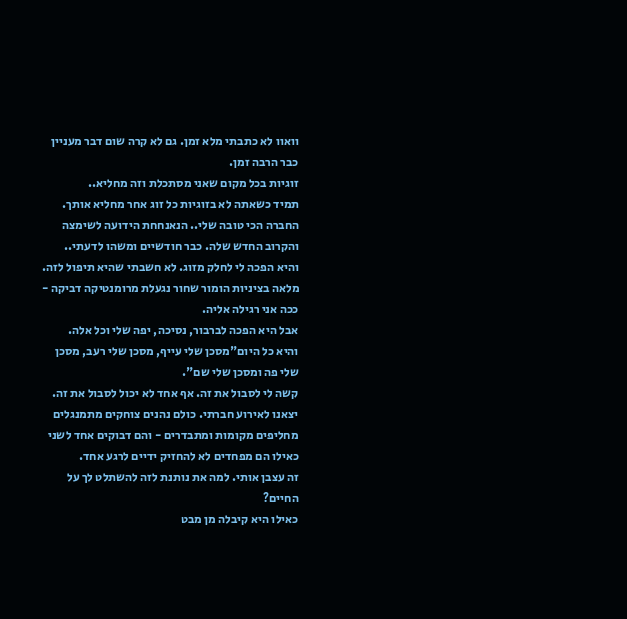וואוו לא כתבתי מלא זמן. גם לא קרה שום דבר מעניין כבר הרבה זמן.
זוגיות בכל מקום שאני מסתכלת וזה מחליא..
תמיד כשאתה לא בזוגיות כל זוג אחר מחליא אותך.
החברה הכי טובה שלי.. הנאנחחת הידועה לשימצה והקרוב החדש שלה. כבר חודשיים ומשהו לדעתי..
והיא הפכה לי לחלק מזוג. לא חשבתי שהיא תיפול לזה. מלאה בציניות הומור שחור נגעלת מרומנטיקה דביקה - ככה אני רגילה אליה.
אבל היא הפכה לברבור, נסיכה, יפה שלי וכל אלה.
והיא כל היום"מסכן שלי עייף, מסכן שלי רעב, מסכן שלי פה ומסכן שלי שם".
קשה לי לסבול את זה. אף אחד לא יכול לסבול את זה.
יצאנו לאירוע חברתי. כולם נהנים צוחקים מתמנגלים מחליפים מקומות ומתבדרים - והם דבוקים אחד לשני כאילו הם מפחדים לא להחזיק ידיים לרגע אחד.
זה עצבן אותי. למה את נותנת לזה להשתלט לך על החיים?
כאילו היא קיבלה מן מבט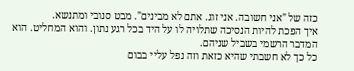כזה של "אני חשובה. אני זוג. אתם לא מבינים". מבט סנובי ומתנשא.
איך הפכת להיות הנסיכה שתלויה לו על היד בכל רגע נתון. והוא המחליט. הוא המדבר הרשמי בשביל שניהם.
כל כך לא חשבתי שהיא כזאת וזה נפל עליי בבום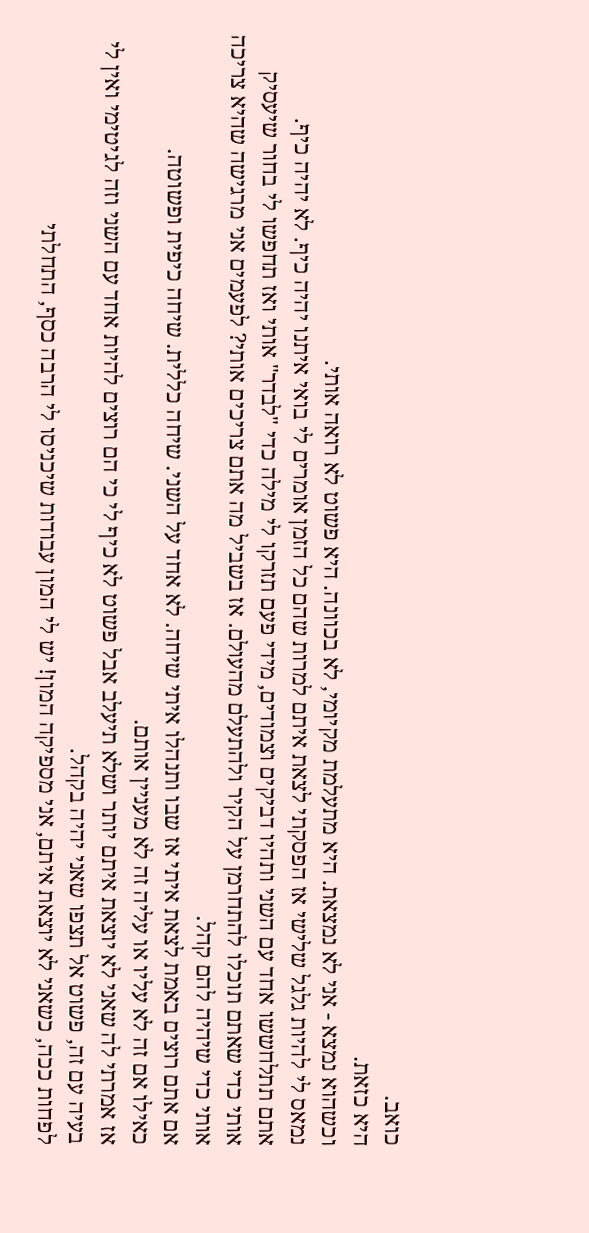כואב.
היא כזאת.
וכשהוא נמצא - אני לא נמצאת. היא מתעלמת מקיומי, לא בכוונה. היא פשוט לא רואה אותי.
נמאס לי להיות גלגל שלישי אז הפסקתי לצאת איתם למרות שהם כל הזמן אומרים לי בואי איתנו יהיה כיף. לא יהיה כיף.
אתם תתלחששו אחד עם השני ותהיו דביקים וצמודים, מידי פעם תזרקו לי מילה כדי "לבדר" אותי ואז תחפשו לי בחור שיעסיק אותי כדי שאתם תוכלו להתחרמן על הקיר ולהתעלם מהעולם. אז בשביל מה אתם צריכים אותי? לפעמים אני מרגישה שהיא צריכה אותי כדי שיהיה להם קהל.
אם אתם רוצים באמת לצאת איתי אז שבו ותנהלו איתי שיחה. לא אחד על השני. שיחה כללית. שיחה כיפית ופשוטה.
כאילו אם זה לא עליו או עליה זה לא מעניין אותם.
אז אמרתי לה שאני לא יוצאת איתם יותר ושלא תיעלב אבל פשוט לא כיף לי כי הם רוצים להיות אחד עם השני וזה לגיטימי ואין לי בעיה עם זה, פשוט אל תצפו שאני יהיה בקהל.
לפחות ככה, כשאני לא יוצאת איתם, אני מספיקה המון! יש לי המון עבודות שיכניסו לי הרבה כסף, התחלתי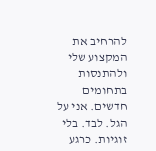להרחיב את המקצוע שלי ולהתנסות בתחומים חדשים. אני על הגל. לבד. בלי זוגיות. כרגע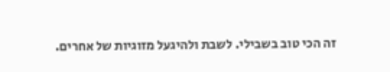זה הכי טוב בשבילי. לשבת ולהיגעל מזוגיות של אחרים.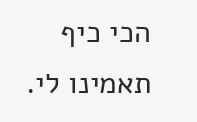הכי כיף תאמינו לי.